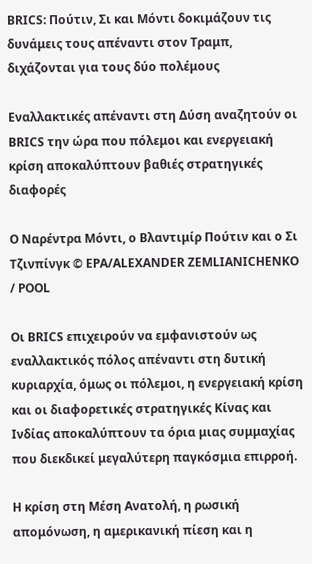BRICS: Πούτιν, Σι και Μόντι δοκιμάζουν τις δυνάμεις τους απέναντι στον Τραμπ, διχάζονται για τους δύο πολέμους

Εναλλακτικές απέναντι στη Δύση αναζητούν οι BRICS την ώρα που πόλεμοι και ενεργειακή κρίση αποκαλύπτουν βαθιές στρατηγικές διαφορές

Ο Ναρέντρα Μόντι, ο Βλαντιμίρ Πούτιν και ο Σι Τζινπίνγκ © EPA/ALEXANDER ZEMLIANICHENKO / POOL

Οι BRICS επιχειρούν να εμφανιστούν ως εναλλακτικός πόλος απέναντι στη δυτική κυριαρχία, όμως οι πόλεμοι, η ενεργειακή κρίση και οι διαφορετικές στρατηγικές Κίνας και Ινδίας αποκαλύπτουν τα όρια μιας συμμαχίας που διεκδικεί μεγαλύτερη παγκόσμια επιρροή.

Η κρίση στη Μέση Ανατολή, η ρωσική απομόνωση, η αμερικανική πίεση και η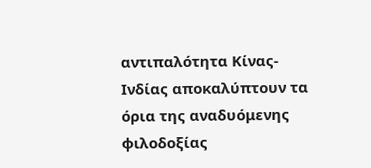αντιπαλότητα Κίνας-Ινδίας αποκαλύπτουν τα όρια της αναδυόμενης φιλοδοξίας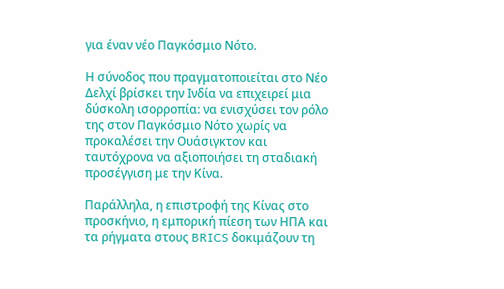για έναν νέο Παγκόσμιο Νότο.

Η σύνοδος που πραγματοποιείται στο Νέο Δελχί βρίσκει την Ινδία να επιχειρεί μια δύσκολη ισορροπία: να ενισχύσει τον ρόλο της στον Παγκόσμιο Νότο χωρίς να προκαλέσει την Ουάσιγκτον και ταυτόχρονα να αξιοποιήσει τη σταδιακή προσέγγιση με την Κίνα.

Παράλληλα, η επιστροφή της Κίνας στο προσκήνιο, η εμπορική πίεση των ΗΠΑ και τα ρήγματα στους BRICS δοκιμάζουν τη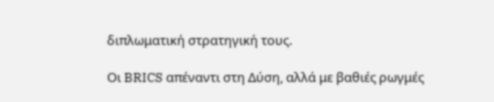διπλωματική στρατηγική τους.

Οι BRICS απέναντι στη Δύση, αλλά με βαθιές ρωγμές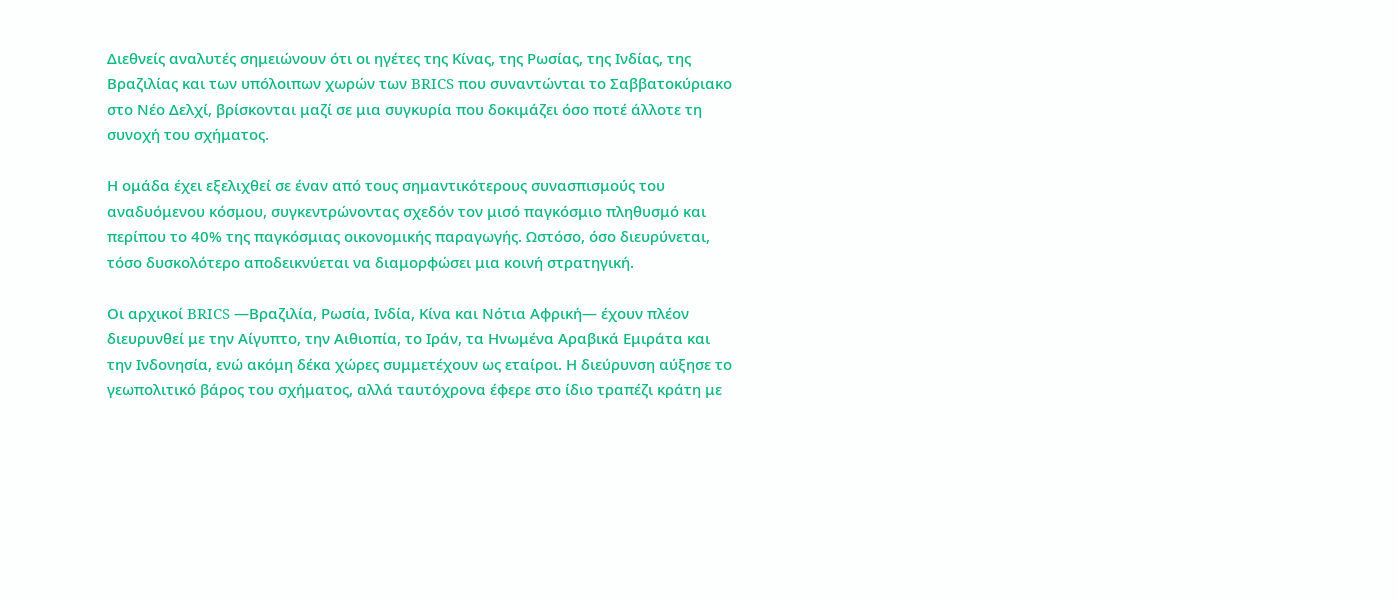Διεθνείς αναλυτές σημειώνουν ότι οι ηγέτες της Κίνας, της Ρωσίας, της Ινδίας, της Βραζιλίας και των υπόλοιπων χωρών των BRICS που συναντώνται το Σαββατοκύριακο στο Νέο Δελχί, βρίσκονται μαζί σε μια συγκυρία που δοκιμάζει όσο ποτέ άλλοτε τη συνοχή του σχήματος.

Η ομάδα έχει εξελιχθεί σε έναν από τους σημαντικότερους συνασπισμούς του αναδυόμενου κόσμου, συγκεντρώνοντας σχεδόν τον μισό παγκόσμιο πληθυσμό και περίπου το 40% της παγκόσμιας οικονομικής παραγωγής. Ωστόσο, όσο διευρύνεται, τόσο δυσκολότερο αποδεικνύεται να διαμορφώσει μια κοινή στρατηγική.

Οι αρχικοί BRICS —Βραζιλία, Ρωσία, Ινδία, Κίνα και Νότια Αφρική— έχουν πλέον διευρυνθεί με την Αίγυπτο, την Αιθιοπία, το Ιράν, τα Ηνωμένα Αραβικά Εμιράτα και την Ινδονησία, ενώ ακόμη δέκα χώρες συμμετέχουν ως εταίροι. Η διεύρυνση αύξησε το γεωπολιτικό βάρος του σχήματος, αλλά ταυτόχρονα έφερε στο ίδιο τραπέζι κράτη με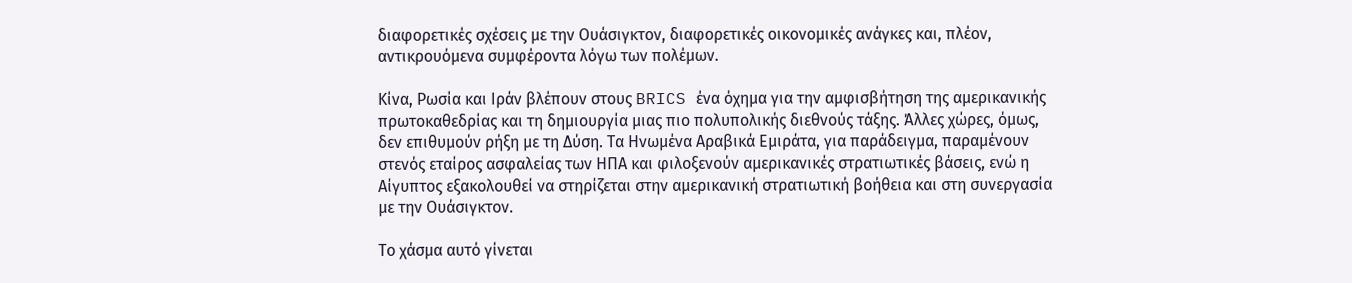διαφορετικές σχέσεις με την Ουάσιγκτον, διαφορετικές οικονομικές ανάγκες και, πλέον, αντικρουόμενα συμφέροντα λόγω των πολέμων.

Κίνα, Ρωσία και Ιράν βλέπουν στους BRICS ένα όχημα για την αμφισβήτηση της αμερικανικής πρωτοκαθεδρίας και τη δημιουργία μιας πιο πολυπολικής διεθνούς τάξης. Άλλες χώρες, όμως, δεν επιθυμούν ρήξη με τη Δύση. Τα Ηνωμένα Αραβικά Εμιράτα, για παράδειγμα, παραμένουν στενός εταίρος ασφαλείας των ΗΠΑ και φιλοξενούν αμερικανικές στρατιωτικές βάσεις, ενώ η Αίγυπτος εξακολουθεί να στηρίζεται στην αμερικανική στρατιωτική βοήθεια και στη συνεργασία με την Ουάσιγκτον.

Το χάσμα αυτό γίνεται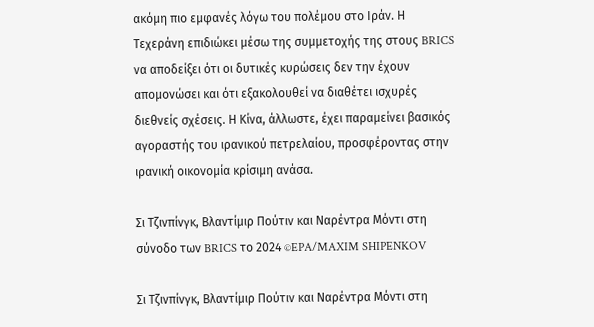ακόμη πιο εμφανές λόγω του πολέμου στο Ιράν. Η Τεχεράνη επιδιώκει μέσω της συμμετοχής της στους BRICS να αποδείξει ότι οι δυτικές κυρώσεις δεν την έχουν απομονώσει και ότι εξακολουθεί να διαθέτει ισχυρές διεθνείς σχέσεις. Η Κίνα, άλλωστε, έχει παραμείνει βασικός αγοραστής του ιρανικού πετρελαίου, προσφέροντας στην ιρανική οικονομία κρίσιμη ανάσα.

Σι Τζινπίνγκ, Βλαντίμιρ Πούτιν και Ναρέντρα Μόντι στη σύνοδο των BRICS το 2024 ©EPA/MAXIM SHIPENKOV

Σι Τζινπίνγκ, Βλαντίμιρ Πούτιν και Ναρέντρα Μόντι στη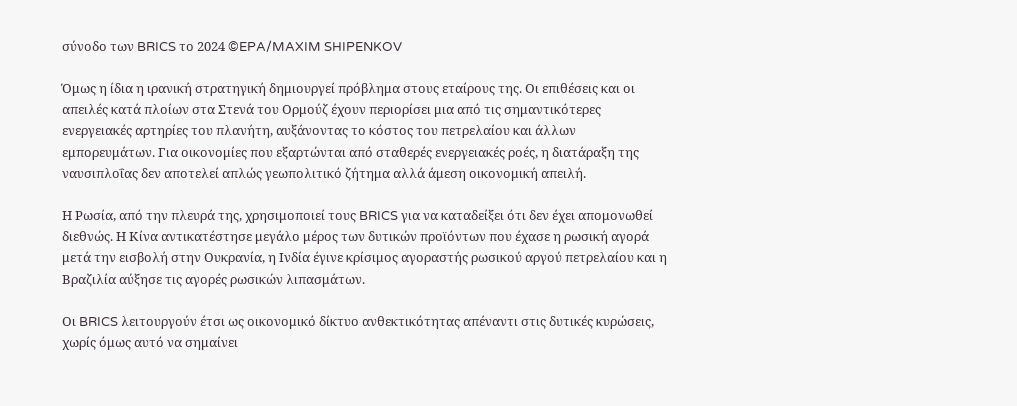σύνοδο των BRICS το 2024 ©EPA/MAXIM SHIPENKOV

Όμως η ίδια η ιρανική στρατηγική δημιουργεί πρόβλημα στους εταίρους της. Οι επιθέσεις και οι απειλές κατά πλοίων στα Στενά του Ορμούζ έχουν περιορίσει μια από τις σημαντικότερες ενεργειακές αρτηρίες του πλανήτη, αυξάνοντας το κόστος του πετρελαίου και άλλων εμπορευμάτων. Για οικονομίες που εξαρτώνται από σταθερές ενεργειακές ροές, η διατάραξη της ναυσιπλοΐας δεν αποτελεί απλώς γεωπολιτικό ζήτημα αλλά άμεση οικονομική απειλή.

Η Ρωσία, από την πλευρά της, χρησιμοποιεί τους BRICS για να καταδείξει ότι δεν έχει απομονωθεί διεθνώς. Η Κίνα αντικατέστησε μεγάλο μέρος των δυτικών προϊόντων που έχασε η ρωσική αγορά μετά την εισβολή στην Ουκρανία, η Ινδία έγινε κρίσιμος αγοραστής ρωσικού αργού πετρελαίου και η Βραζιλία αύξησε τις αγορές ρωσικών λιπασμάτων.

Οι BRICS λειτουργούν έτσι ως οικονομικό δίκτυο ανθεκτικότητας απέναντι στις δυτικές κυρώσεις, χωρίς όμως αυτό να σημαίνει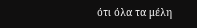ότι όλα τα μέλη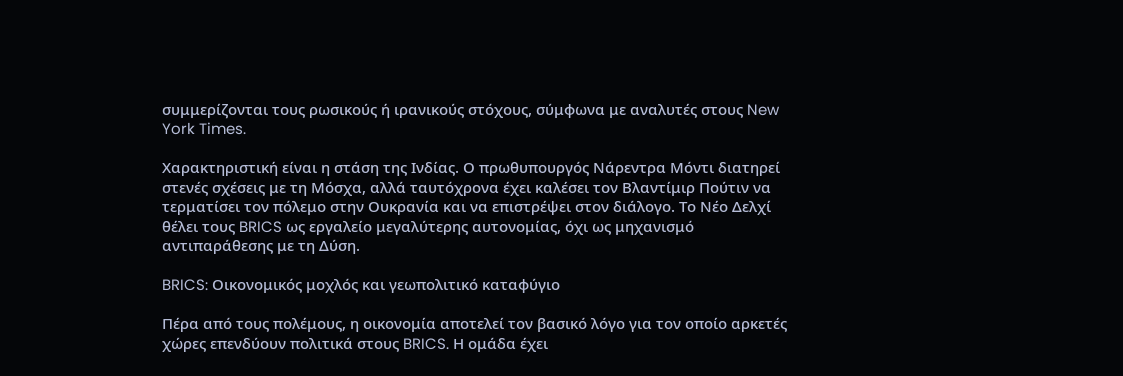συμμερίζονται τους ρωσικούς ή ιρανικούς στόχους, σύμφωνα με αναλυτές στους New York Times.

Χαρακτηριστική είναι η στάση της Ινδίας. Ο πρωθυπουργός Νάρεντρα Μόντι διατηρεί στενές σχέσεις με τη Μόσχα, αλλά ταυτόχρονα έχει καλέσει τον Βλαντίμιρ Πούτιν να τερματίσει τον πόλεμο στην Ουκρανία και να επιστρέψει στον διάλογο. Το Νέο Δελχί θέλει τους BRICS ως εργαλείο μεγαλύτερης αυτονομίας, όχι ως μηχανισμό αντιπαράθεσης με τη Δύση.

BRICS: Οικονομικός μοχλός και γεωπολιτικό καταφύγιο

Πέρα από τους πολέμους, η οικονομία αποτελεί τον βασικό λόγο για τον οποίο αρκετές χώρες επενδύουν πολιτικά στους BRICS. Η ομάδα έχει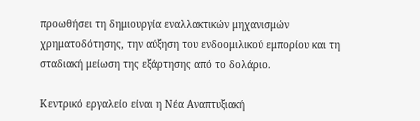προωθήσει τη δημιουργία εναλλακτικών μηχανισμών χρηματοδότησης, την αύξηση του ενδοομιλικού εμπορίου και τη σταδιακή μείωση της εξάρτησης από το δολάριο.

Κεντρικό εργαλείο είναι η Νέα Αναπτυξιακή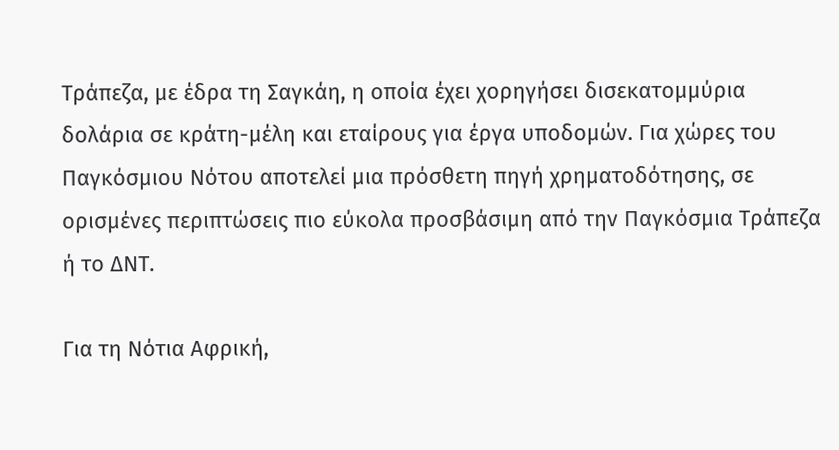Τράπεζα, με έδρα τη Σαγκάη, η οποία έχει χορηγήσει δισεκατομμύρια δολάρια σε κράτη-μέλη και εταίρους για έργα υποδομών. Για χώρες του Παγκόσμιου Νότου αποτελεί μια πρόσθετη πηγή χρηματοδότησης, σε ορισμένες περιπτώσεις πιο εύκολα προσβάσιμη από την Παγκόσμια Τράπεζα ή το ΔΝΤ.

Για τη Νότια Αφρική,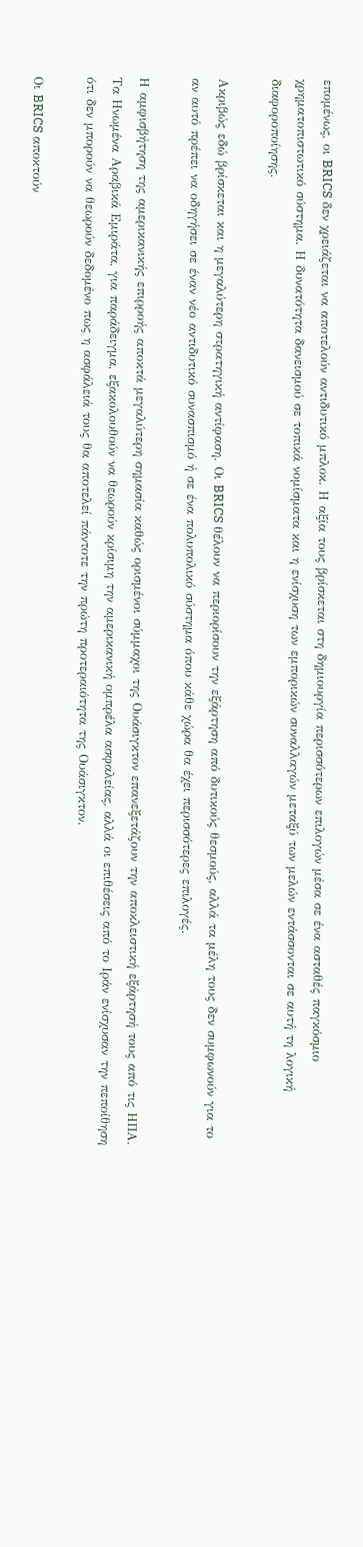επομένως, οι BRICS δεν χρειάζεται να αποτελούν αντιδυτικό μπλοκ. Η αξία τους βρίσκεται στη δημιουργία περισσότερων επιλογών μέσα σε ένα ασταθές παγκόσμιο χρηματοπιστωτικό σύστημα. Η δυνατότητα δανεισμού σε τοπικά νομίσματα και η ενίσχυση των εμπορικών συναλλαγών μεταξύ των μελών εντάσσονται σε αυτή τη λογική διαφοροποίησης.

Ακριβώς εδώ βρίσκεται και η μεγαλύτερη στρατηγική αντίφαση. Οι BRICS θέλουν να περιορίσουν την εξάρτηση από δυτικούς θεσμούς, αλλά τα μέλη τους δεν συμφωνούν για το αν αυτό πρέπει να οδηγήσει σε έναν νέο αντιδυτικό συνασπισμό ή σε ένα πολυπολικό σύστημα όπου κάθε χώρα θα έχει περισσότερες επιλογές.

Η αμφισβήτηση της αμερικανικής επιρροής αποκτά μεγαλύτερη σημασία καθώς ορισμένοι σύμμαχοι της Ουάσιγκτον επανεξετάζουν την αποκλειστική εξάρτησή τους από τις ΗΠΑ. Τα Ηνωμένα Αραβικά Εμιράτα, για παράδειγμα, εξακολουθούν να θεωρούν κρίσιμη την αμερικανική ομπρέλα ασφαλείας, αλλά οι επιθέσεις από το Ιράν ενίσχυσαν την πεποίθηση ότι δεν μπορούν να θεωρούν δεδομένο πως η ασφάλειά τους θα αποτελεί πάντοτε την πρώτη προτεραιότητα της Ουάσιγκτον.

Οι BRICS αποκτούν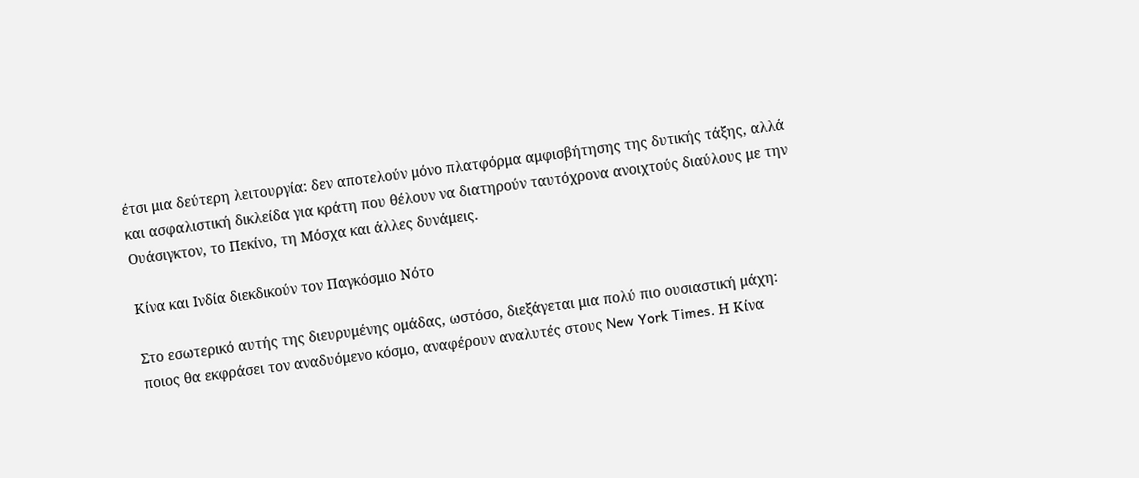έτσι μια δεύτερη λειτουργία: δεν αποτελούν μόνο πλατφόρμα αμφισβήτησης της δυτικής τάξης, αλλά και ασφαλιστική δικλείδα για κράτη που θέλουν να διατηρούν ταυτόχρονα ανοιχτούς διαύλους με την Ουάσιγκτον, το Πεκίνο, τη Μόσχα και άλλες δυνάμεις.

Κίνα και Ινδία διεκδικούν τον Παγκόσμιο Νότο

Στο εσωτερικό αυτής της διευρυμένης ομάδας, ωστόσο, διεξάγεται μια πολύ πιο ουσιαστική μάχη: ποιος θα εκφράσει τον αναδυόμενο κόσμο, αναφέρουν αναλυτές στους New York Times. Η Κίνα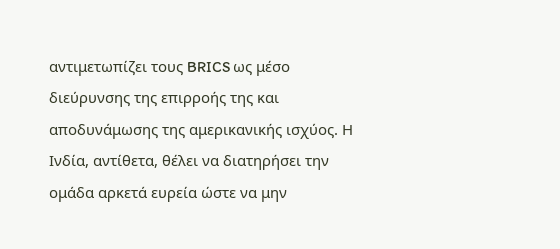αντιμετωπίζει τους BRICS ως μέσο διεύρυνσης της επιρροής της και αποδυνάμωσης της αμερικανικής ισχύος. Η Ινδία, αντίθετα, θέλει να διατηρήσει την ομάδα αρκετά ευρεία ώστε να μην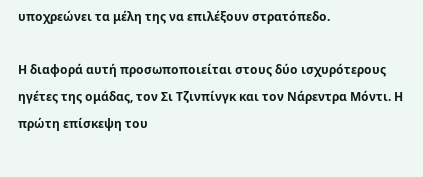υποχρεώνει τα μέλη της να επιλέξουν στρατόπεδο.

Η διαφορά αυτή προσωποποιείται στους δύο ισχυρότερους ηγέτες της ομάδας, τον Σι Τζινπίνγκ και τον Νάρεντρα Μόντι. Η πρώτη επίσκεψη του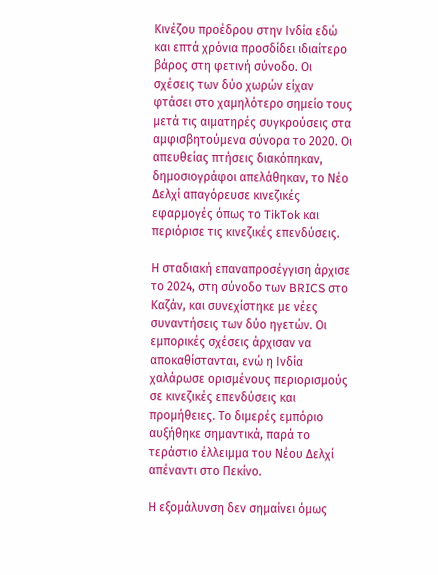Κινέζου προέδρου στην Ινδία εδώ και επτά χρόνια προσδίδει ιδιαίτερο βάρος στη φετινή σύνοδο. Οι σχέσεις των δύο χωρών είχαν φτάσει στο χαμηλότερο σημείο τους μετά τις αιματηρές συγκρούσεις στα αμφισβητούμενα σύνορα το 2020. Οι απευθείας πτήσεις διακόπηκαν, δημοσιογράφοι απελάθηκαν, το Νέο Δελχί απαγόρευσε κινεζικές εφαρμογές όπως το TikTok και περιόρισε τις κινεζικές επενδύσεις.

Η σταδιακή επαναπροσέγγιση άρχισε το 2024, στη σύνοδο των BRICS στο Καζάν, και συνεχίστηκε με νέες συναντήσεις των δύο ηγετών. Οι εμπορικές σχέσεις άρχισαν να αποκαθίστανται, ενώ η Ινδία χαλάρωσε ορισμένους περιορισμούς σε κινεζικές επενδύσεις και προμήθειες. Το διμερές εμπόριο αυξήθηκε σημαντικά, παρά το τεράστιο έλλειμμα του Νέου Δελχί απέναντι στο Πεκίνο.

Η εξομάλυνση δεν σημαίνει όμως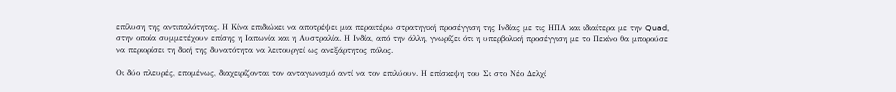επίλυση της αντιπαλότητας. Η Κίνα επιδιώκει να αποτρέψει μια περαιτέρω στρατηγική προσέγγιση της Ινδίας με τις ΗΠΑ και ιδιαίτερα με την Quad, στην οποία συμμετέχουν επίσης η Ιαπωνία και η Αυστραλία. Η Ινδία, από την άλλη, γνωρίζει ότι η υπερβολική προσέγγιση με το Πεκίνο θα μπορούσε να περιορίσει τη δική της δυνατότητα να λειτουργεί ως ανεξάρτητος πόλος.

Οι δύο πλευρές, επομένως, διαχειρίζονται τον ανταγωνισμό αντί να τον επιλύουν. Η επίσκεψη του Σι στο Νέο Δελχί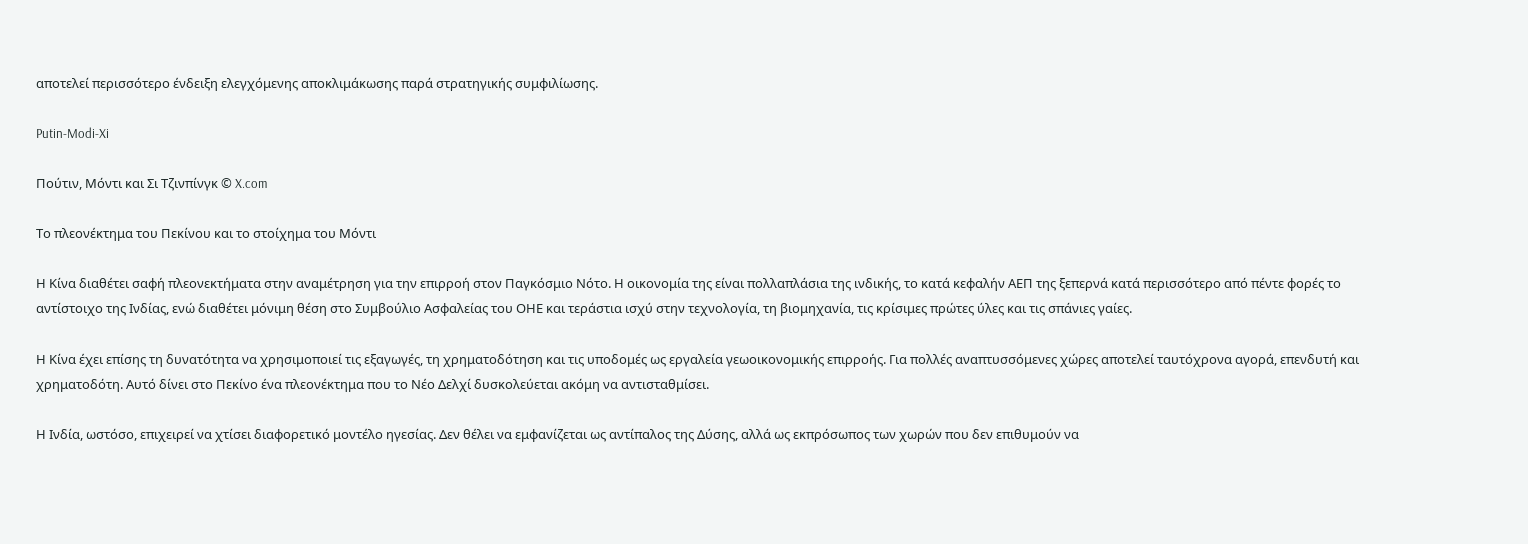αποτελεί περισσότερο ένδειξη ελεγχόμενης αποκλιμάκωσης παρά στρατηγικής συμφιλίωσης.

Putin-Modi-Xi

Πούτιν, Μόντι και Σι Τζινπίνγκ © X.com

Το πλεονέκτημα του Πεκίνου και το στοίχημα του Μόντι

Η Κίνα διαθέτει σαφή πλεονεκτήματα στην αναμέτρηση για την επιρροή στον Παγκόσμιο Νότο. Η οικονομία της είναι πολλαπλάσια της ινδικής, το κατά κεφαλήν ΑΕΠ της ξεπερνά κατά περισσότερο από πέντε φορές το αντίστοιχο της Ινδίας, ενώ διαθέτει μόνιμη θέση στο Συμβούλιο Ασφαλείας του ΟΗΕ και τεράστια ισχύ στην τεχνολογία, τη βιομηχανία, τις κρίσιμες πρώτες ύλες και τις σπάνιες γαίες.

Η Κίνα έχει επίσης τη δυνατότητα να χρησιμοποιεί τις εξαγωγές, τη χρηματοδότηση και τις υποδομές ως εργαλεία γεωοικονομικής επιρροής. Για πολλές αναπτυσσόμενες χώρες αποτελεί ταυτόχρονα αγορά, επενδυτή και χρηματοδότη. Αυτό δίνει στο Πεκίνο ένα πλεονέκτημα που το Νέο Δελχί δυσκολεύεται ακόμη να αντισταθμίσει.

Η Ινδία, ωστόσο, επιχειρεί να χτίσει διαφορετικό μοντέλο ηγεσίας. Δεν θέλει να εμφανίζεται ως αντίπαλος της Δύσης, αλλά ως εκπρόσωπος των χωρών που δεν επιθυμούν να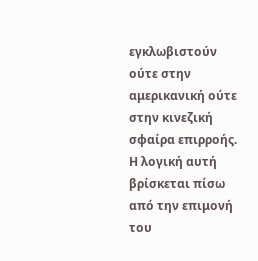εγκλωβιστούν ούτε στην αμερικανική ούτε στην κινεζική σφαίρα επιρροής. Η λογική αυτή βρίσκεται πίσω από την επιμονή του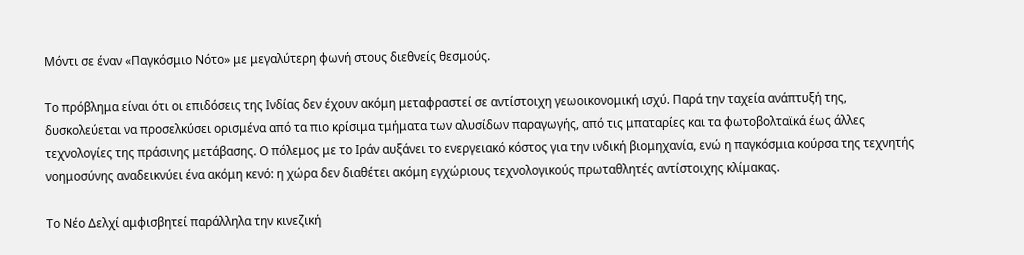Μόντι σε έναν «Παγκόσμιο Νότο» με μεγαλύτερη φωνή στους διεθνείς θεσμούς.

Το πρόβλημα είναι ότι οι επιδόσεις της Ινδίας δεν έχουν ακόμη μεταφραστεί σε αντίστοιχη γεωοικονομική ισχύ. Παρά την ταχεία ανάπτυξή της, δυσκολεύεται να προσελκύσει ορισμένα από τα πιο κρίσιμα τμήματα των αλυσίδων παραγωγής, από τις μπαταρίες και τα φωτοβολταϊκά έως άλλες τεχνολογίες της πράσινης μετάβασης. Ο πόλεμος με το Ιράν αυξάνει το ενεργειακό κόστος για την ινδική βιομηχανία, ενώ η παγκόσμια κούρσα της τεχνητής νοημοσύνης αναδεικνύει ένα ακόμη κενό: η χώρα δεν διαθέτει ακόμη εγχώριους τεχνολογικούς πρωταθλητές αντίστοιχης κλίμακας.

Το Νέο Δελχί αμφισβητεί παράλληλα την κινεζική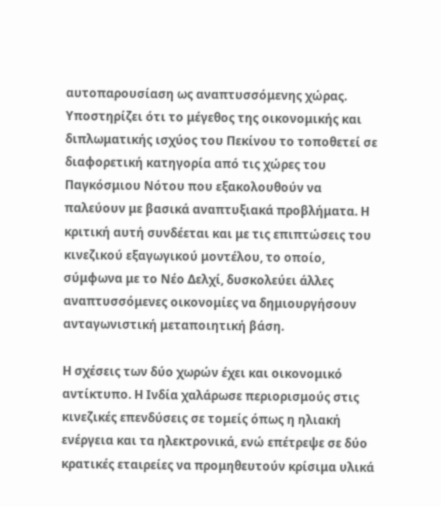αυτοπαρουσίαση ως αναπτυσσόμενης χώρας. Υποστηρίζει ότι το μέγεθος της οικονομικής και διπλωματικής ισχύος του Πεκίνου το τοποθετεί σε διαφορετική κατηγορία από τις χώρες του Παγκόσμιου Νότου που εξακολουθούν να παλεύουν με βασικά αναπτυξιακά προβλήματα. Η κριτική αυτή συνδέεται και με τις επιπτώσεις του κινεζικού εξαγωγικού μοντέλου, το οποίο, σύμφωνα με το Νέο Δελχί, δυσκολεύει άλλες αναπτυσσόμενες οικονομίες να δημιουργήσουν ανταγωνιστική μεταποιητική βάση.

Η σχέσεις των δύο χωρών έχει και οικονομικό αντίκτυπο. Η Ινδία χαλάρωσε περιορισμούς στις κινεζικές επενδύσεις σε τομείς όπως η ηλιακή ενέργεια και τα ηλεκτρονικά, ενώ επέτρεψε σε δύο κρατικές εταιρείες να προμηθευτούν κρίσιμα υλικά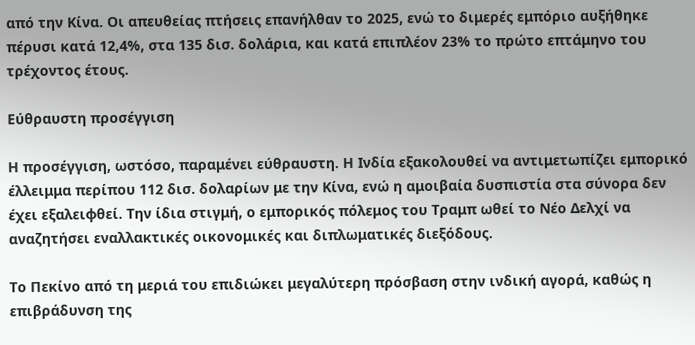από την Κίνα. Οι απευθείας πτήσεις επανήλθαν το 2025, ενώ το διμερές εμπόριο αυξήθηκε πέρυσι κατά 12,4%, στα 135 δισ. δολάρια, και κατά επιπλέον 23% το πρώτο επτάμηνο του τρέχοντος έτους.

Εύθραυστη προσέγγιση

Η προσέγγιση, ωστόσο, παραμένει εύθραυστη. Η Ινδία εξακολουθεί να αντιμετωπίζει εμπορικό έλλειμμα περίπου 112 δισ. δολαρίων με την Κίνα, ενώ η αμοιβαία δυσπιστία στα σύνορα δεν έχει εξαλειφθεί. Την ίδια στιγμή, ο εμπορικός πόλεμος του Τραμπ ωθεί το Νέο Δελχί να αναζητήσει εναλλακτικές οικονομικές και διπλωματικές διεξόδους.

Το Πεκίνο από τη μεριά του επιδιώκει μεγαλύτερη πρόσβαση στην ινδική αγορά, καθώς η επιβράδυνση της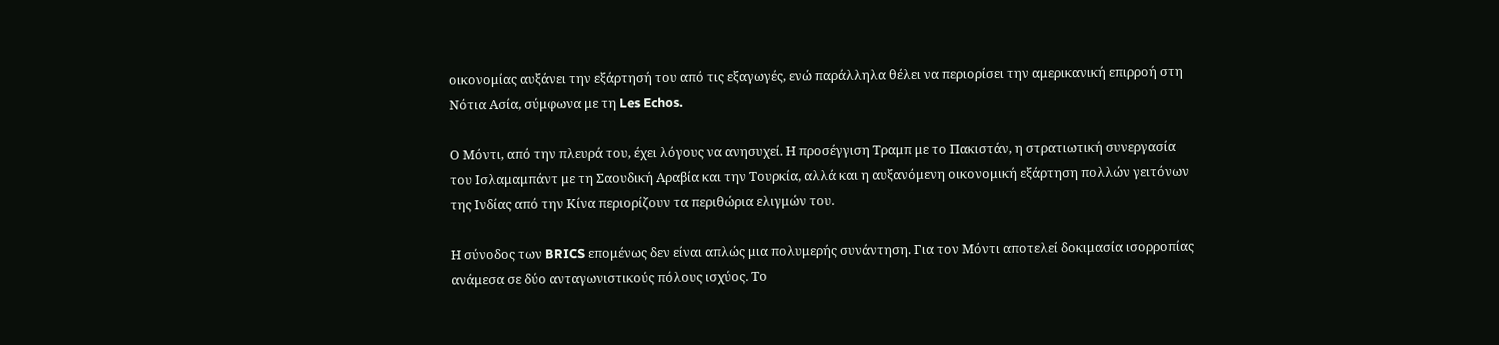οικονομίας αυξάνει την εξάρτησή του από τις εξαγωγές, ενώ παράλληλα θέλει να περιορίσει την αμερικανική επιρροή στη Νότια Ασία, σύμφωνα με τη Les Echos.

Ο Μόντι, από την πλευρά του, έχει λόγους να ανησυχεί. Η προσέγγιση Τραμπ με το Πακιστάν, η στρατιωτική συνεργασία του Ισλαμαμπάντ με τη Σαουδική Αραβία και την Τουρκία, αλλά και η αυξανόμενη οικονομική εξάρτηση πολλών γειτόνων της Ινδίας από την Κίνα περιορίζουν τα περιθώρια ελιγμών του.

Η σύνοδος των BRICS επομένως δεν είναι απλώς μια πολυμερής συνάντηση. Για τον Μόντι αποτελεί δοκιμασία ισορροπίας ανάμεσα σε δύο ανταγωνιστικούς πόλους ισχύος. Το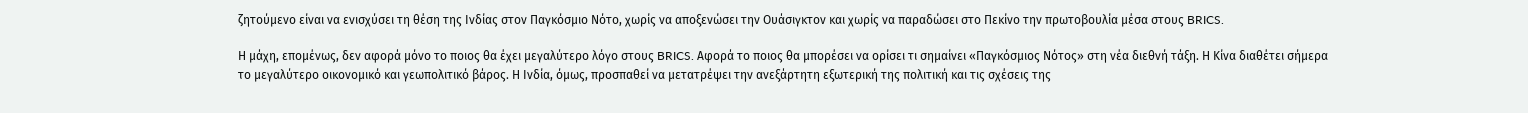ζητούμενο είναι να ενισχύσει τη θέση της Ινδίας στον Παγκόσμιο Νότο, χωρίς να αποξενώσει την Ουάσιγκτον και χωρίς να παραδώσει στο Πεκίνο την πρωτοβουλία μέσα στους BRICS.

Η μάχη, επομένως, δεν αφορά μόνο το ποιος θα έχει μεγαλύτερο λόγο στους BRICS. Αφορά το ποιος θα μπορέσει να ορίσει τι σημαίνει «Παγκόσμιος Νότος» στη νέα διεθνή τάξη. Η Κίνα διαθέτει σήμερα το μεγαλύτερο οικονομικό και γεωπολιτικό βάρος. Η Ινδία, όμως, προσπαθεί να μετατρέψει την ανεξάρτητη εξωτερική της πολιτική και τις σχέσεις της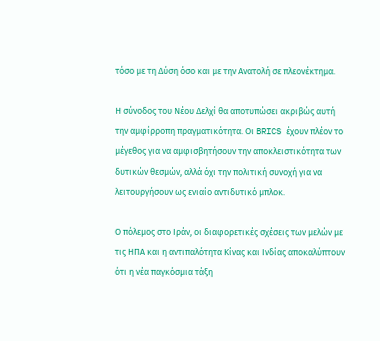τόσο με τη Δύση όσο και με την Ανατολή σε πλεονέκτημα.

Η σύνοδος του Νέου Δελχί θα αποτυπώσει ακριβώς αυτή την αμφίρροπη πραγματικότητα. Οι BRICS έχουν πλέον το μέγεθος για να αμφισβητήσουν την αποκλειστικότητα των δυτικών θεσμών, αλλά όχι την πολιτική συνοχή για να λειτουργήσουν ως ενιαίο αντιδυτικό μπλοκ.

Ο πόλεμος στο Ιράν, οι διαφορετικές σχέσεις των μελών με τις ΗΠΑ και η αντιπαλότητα Κίνας και Ινδίας αποκαλύπτουν ότι η νέα παγκόσμια τάξη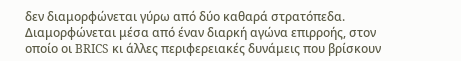δεν διαμορφώνεται γύρω από δύο καθαρά στρατόπεδα. Διαμορφώνεται μέσα από έναν διαρκή αγώνα επιρροής, στον οποίο οι BRICS κι άλλες περιφερειακές δυνάμεις που βρίσκουν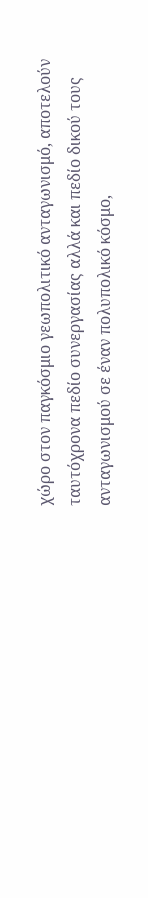χώρο στον παγκόσμιο γεωπολιτικό ανταγωνισμό, αποτελούν ταυτόχρονα πεδίο συνεργασίας αλλά και πεδίο δικού τους ανταγωνισμού σε έναν πολυπολικό κόσμο,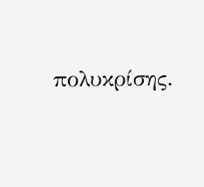πολυκρίσης.